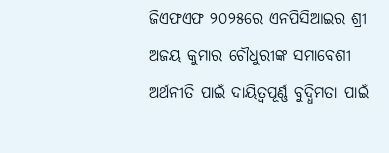ଜିଏଫଏଫ ୨୦୨୫ରେ ଏନପିସିଆଇର ଶ୍ରୀ ଅଜୟ କୁମାର ଚୌଧୁରୀଙ୍କ ସମାବେଶୀ ଅର୍ଥନୀତି ପାଇଁ ଦାୟିତ୍ୱପୂର୍ଣ୍ଣ ବୁଦ୍ଧିମତା ପାଇଁ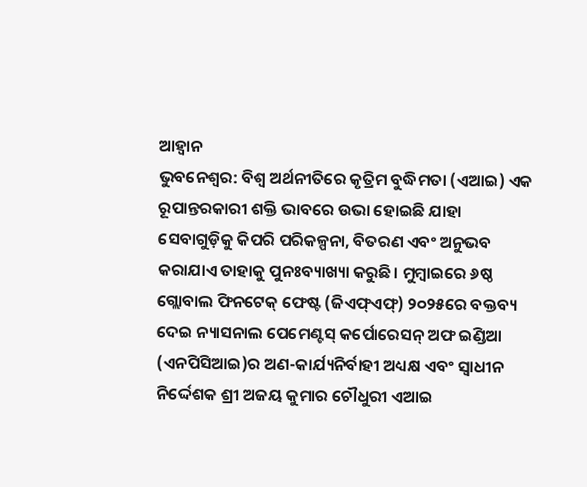ଆହ୍ୱାନ
ଭୁବନେଶ୍ୱର: ବିଶ୍ୱ ଅର୍ଥନୀତିରେ କୃତ୍ରିମ ବୁଦ୍ଧିମତା (ଏଆଇ) ଏକ ରୂପାନ୍ତରକାରୀ ଶକ୍ତି ଭାବରେ ଉଭା ହୋଇଛି ଯାହା ସେବାଗୁଡ଼ିକୁ କିପରି ପରିକଳ୍ପନା, ବିତରଣ ଏବଂ ଅନୁଭବ କରାଯାଏ ତାହାକୁ ପୁନଃବ୍ୟାଖ୍ୟା କରୁଛି। ମୁମ୍ବାଇରେ ୬ଷ୍ଠ ଗ୍ଲୋବାଲ ଫିନଟେକ୍ ଫେଷ୍ଟ (ଜିଏଫ୍ଏଫ୍) ୨୦୨୫ରେ ବକ୍ତବ୍ୟ ଦେଇ ନ୍ୟାସନାଲ ପେମେଣ୍ଟସ୍ କର୍ପୋରେସନ୍ ଅଫ ଇଣ୍ଡିଆ (ଏନପିସିଆଇ)ର ଅଣ-କାର୍ଯ୍ୟନିର୍ବାହୀ ଅଧ୍ୟକ୍ଷ ଏବଂ ସ୍ୱାଧୀନ ନିର୍ଦ୍ଦେଶକ ଶ୍ରୀ ଅଜୟ କୁମାର ଚୌଧୁରୀ ଏଆଇ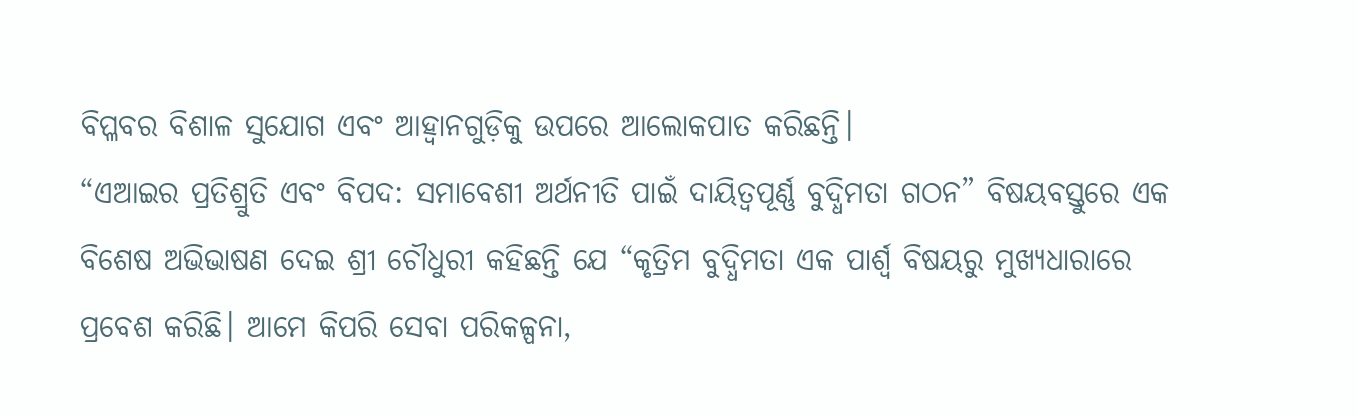ବିପ୍ଳବର ବିଶାଳ ସୁଯୋଗ ଏବଂ ଆହ୍ୱାନଗୁଡ଼ିକୁ ଉପରେ ଆଲୋକପାତ କରିଛନ୍ତି।
“ଏଆଇର ପ୍ରତିଶ୍ରୁତି ଏବଂ ବିପଦ: ସମାବେଶୀ ଅର୍ଥନୀତି ପାଇଁ ଦାୟିତ୍ୱପୂର୍ଣ୍ଣ ବୁଦ୍ଧିମତା ଗଠନ” ବିଷୟବସ୍ତୁରେ ଏକ ବିଶେଷ ଅଭିଭାଷଣ ଦେଇ ଶ୍ରୀ ଚୌଧୁରୀ କହିଛନ୍ତି ଯେ “କୃତ୍ରିମ ବୁଦ୍ଧିମତା ଏକ ପାର୍ଶ୍ୱ ବିଷୟରୁ ମୁଖ୍ୟଧାରାରେ ପ୍ରବେଶ କରିଛି। ଆମେ କିପରି ସେବା ପରିକଳ୍ପନା,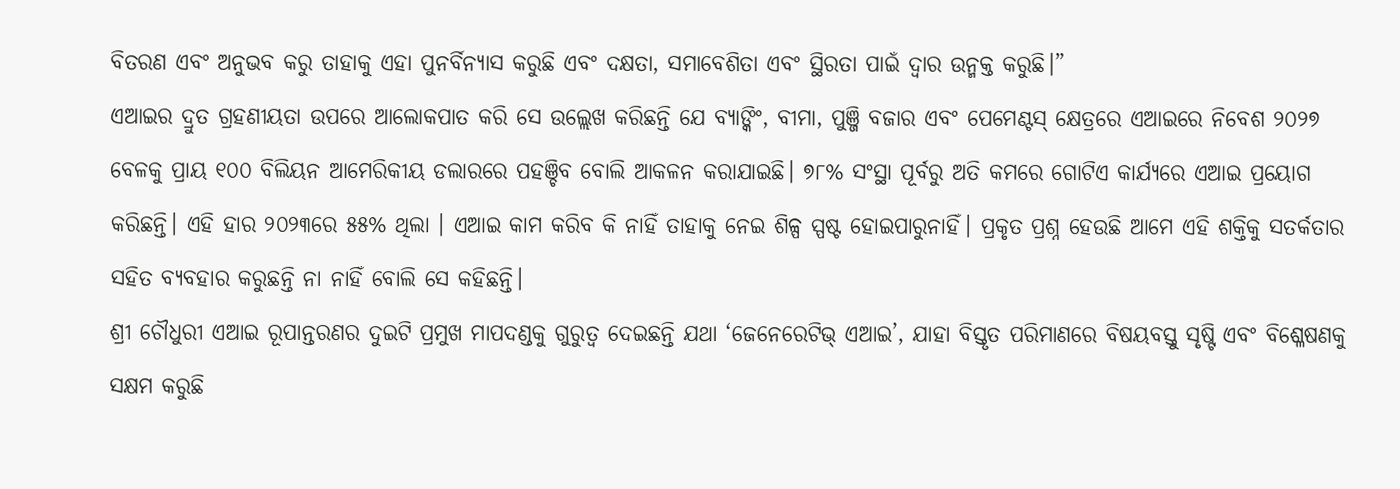ବିତରଣ ଏବଂ ଅନୁଭବ କରୁ ତାହାକୁ ଏହା ପୁନର୍ବିନ୍ୟାସ କରୁଛି ଏବଂ ଦକ୍ଷତା, ସମାବେଶିତା ଏବଂ ସ୍ଥିରତା ପାଇଁ ଦ୍ୱାର ଉନ୍ମକ୍ତ କରୁଛି।”
ଏଆଇର ଦ୍ରୁତ ଗ୍ରହଣୀୟତା ଉପରେ ଆଲୋକପାତ କରି ସେ ଉଲ୍ଲେଖ କରିଛନ୍ତି ଯେ ବ୍ୟାଙ୍କିଂ, ବୀମା, ପୁଞ୍ଜି ବଜାର ଏବଂ ପେମେଣ୍ଟସ୍ କ୍ଷେତ୍ରରେ ଏଆଇରେ ନିବେଶ ୨୦୨୭ ବେଳକୁ ପ୍ରାୟ ୧୦୦ ବିଲିୟନ ଆମେରିକୀୟ ଡଲାରରେ ପହଞ୍ଚିବ ବୋଲି ଆକଳନ କରାଯାଇଛି। ୭୮% ସଂସ୍ଥା ପୂର୍ବରୁ ଅତି କମରେ ଗୋଟିଏ କାର୍ଯ୍ୟରେ ଏଆଇ ପ୍ରୟୋଗ କରିଛନ୍ତି। ଏହି ହାର ୨୦୨୩ରେ ୫୫% ଥିଲା । ଏଆଇ କାମ କରିବ କି ନାହିଁ ତାହାକୁ ନେଇ ଶିଳ୍ପ ସ୍ପଷ୍ଟ ହୋଇପାରୁନାହିଁ। ପ୍ରକୃତ ପ୍ରଶ୍ନ ହେଉଛି ଆମେ ଏହି ଶକ୍ତିକୁ ସତର୍କତାର ସହିତ ବ୍ୟବହାର କରୁଛନ୍ତି ନା ନାହିଁ ବୋଲି ସେ କହିଛନ୍ତି।
ଶ୍ରୀ ଚୌଧୁରୀ ଏଆଇ ରୂପାନ୍ତରଣର ଦୁଇଟି ପ୍ରମୁଖ ମାପଦଣ୍ଡକୁ ଗୁରୁତ୍ୱ ଦେଇଛନ୍ତି ଯଥା ‘ଜେନେରେଟିଭ୍ ଏଆଇ’, ଯାହା ବିସ୍ତୃତ ପରିମାଣରେ ବିଷୟବସ୍ତୁ ସୃଷ୍ଟି ଏବଂ ବିଶ୍ଳେଷଣକୁ ସକ୍ଷମ କରୁଛି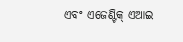ଏବଂ ଏଜେଣ୍ଟିକ୍ ଏଆଇ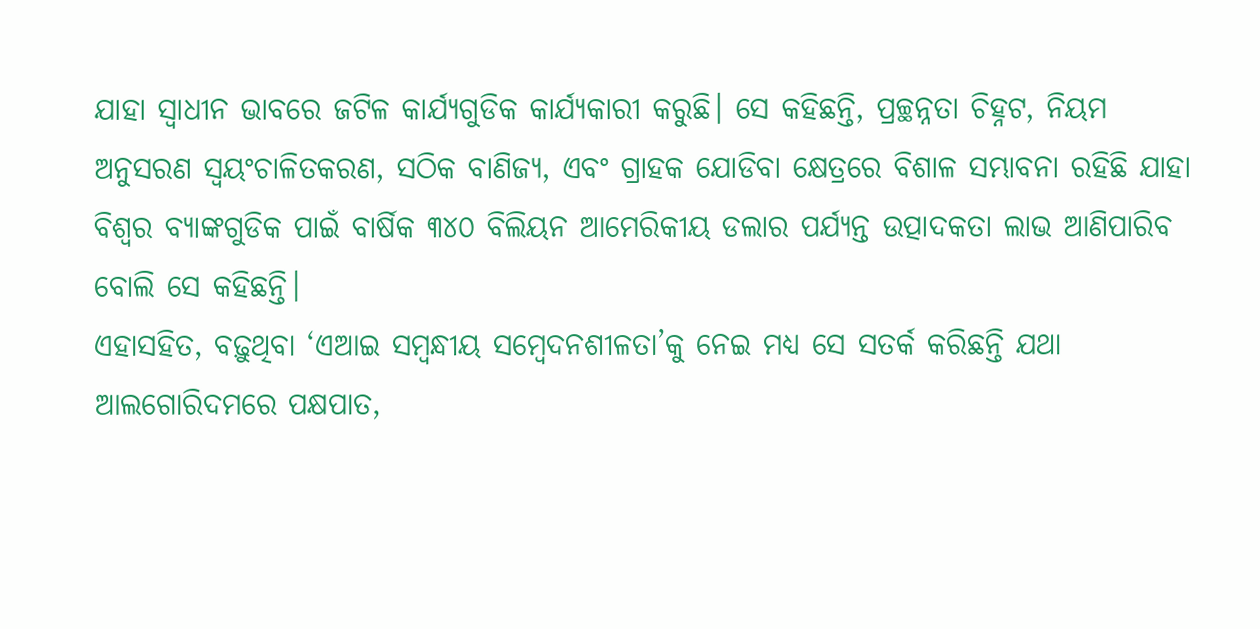ଯାହା ସ୍ୱାଧୀନ ଭାବରେ ଜଟିଳ କାର୍ଯ୍ୟଗୁଡିକ କାର୍ଯ୍ୟକାରୀ କରୁଛି। ସେ କହିଛନ୍ତି, ପ୍ରଚ୍ଛନ୍ନତା ଚିହ୍ନଟ, ନିୟମ ଅନୁସରଣ ସ୍ୱୟଂଚାଳିତକରଣ, ସଠିକ ବାଣିଜ୍ୟ, ଏବଂ ଗ୍ରାହକ ଯୋଡିବା କ୍ଷେତ୍ରରେ ବିଶାଳ ସମ୍ଭାବନା ରହିଛି ଯାହା ବିଶ୍ୱର ବ୍ୟାଙ୍କଗୁଡିକ ପାଇଁ ବାର୍ଷିକ ୩୪୦ ବିଲିୟନ ଆମେରିକୀୟ ଡଲାର ପର୍ଯ୍ୟନ୍ତ ଉତ୍ପାଦକତା ଲାଭ ଆଣିପାରିବ ବୋଲି ସେ କହିଛନ୍ତି।
ଏହାସହିତ, ବଢ଼ୁଥିବା ‘ଏଆଇ ସମ୍ବନ୍ଧୀୟ ସମ୍ବେଦନଶୀଳତା’କୁ ନେଇ ମଧ୍ୟ ସେ ସତର୍କ କରିଛନ୍ତି ଯଥା ଆଲଗୋରିଦମରେ ପକ୍ଷପାତ,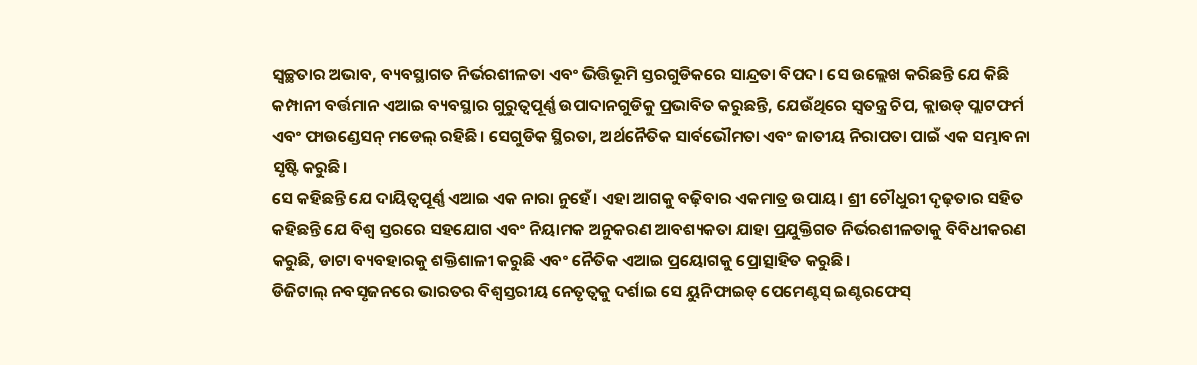ସ୍ୱଚ୍ଛତାର ଅଭାବ, ବ୍ୟବସ୍ଥାଗତ ନିର୍ଭରଶୀଳତା ଏବଂ ଭିତ୍ତିଭୂମି ସ୍ତରଗୁଡିକରେ ସାନ୍ଦ୍ରତା ବିପଦ। ସେ ଉଲ୍ଲେଖ କରିଛନ୍ତି ଯେ କିଛି କମ୍ପାନୀ ବର୍ତ୍ତମାନ ଏଆଇ ବ୍ୟବସ୍ଥାର ଗୁରୁତ୍ୱପୂର୍ଣ୍ଣ ଉପାଦାନଗୁଡିକୁ ପ୍ରଭାବିତ କରୁଛନ୍ତି, ଯେଉଁଥିରେ ସ୍ୱତନ୍ତ୍ର ଚିପ, କ୍ଲାଉଡ୍ ପ୍ଲାଟଫର୍ମ ଏବଂ ଫାଉଣ୍ଡେସନ୍ ମଡେଲ୍ ରହିଛି। ସେଗୁଡିକ ସ୍ଥିରତା, ଅର୍ଥନୈତିକ ସାର୍ବଭୌମତା ଏବଂ ଜାତୀୟ ନିରାପତା ପାଇଁ ଏକ ସମ୍ଭାବନା ସୃଷ୍ଟି କରୁଛି।
ସେ କହିଛନ୍ତି ଯେ ଦାୟିତ୍ୱପୂର୍ଣ୍ଣ ଏଆଇ ଏକ ନାରା ନୁହେଁ। ଏହା ଆଗକୁ ବଢ଼ିବାର ଏକମାତ୍ର ଉପାୟ। ଶ୍ରୀ ଚୌଧୁରୀ ଦୃଢ଼ତାର ସହିତ କହିଛନ୍ତି ଯେ ବିଶ୍ୱ ସ୍ତରରେ ସହଯୋଗ ଏବଂ ନିୟାମକ ଅନୁକରଣ ଆବଶ୍ୟକତା ଯାହା ପ୍ରଯୁକ୍ତିଗତ ନିର୍ଭରଶୀଳତାକୁ ବିବିଧୀକରଣ କରୁଛି, ଡାଟା ବ୍ୟବହାରକୁ ଶକ୍ତିଶାଳୀ କରୁଛି ଏବଂ ନୈତିକ ଏଆଇ ପ୍ରୟୋଗକୁ ପ୍ରୋତ୍ସାହିତ କରୁଛି।
ଡିଜିଟାଲ୍ ନବସୃଜନରେ ଭାରତର ବିଶ୍ୱସ୍ତରୀୟ ନେତୃତ୍ୱକୁ ଦର୍ଶାଇ ସେ ୟୁନିଫାଇଡ୍ ପେମେଣ୍ଟସ୍ ଇଣ୍ଟରଫେସ୍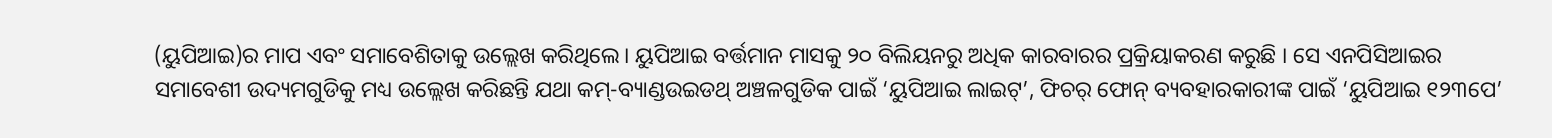(ୟୁପିଆଇ)ର ମାପ ଏବଂ ସମାବେଶିତାକୁ ଉଲ୍ଲେଖ କରିଥିଲେ। ୟୁପିଆଇ ବର୍ତ୍ତମାନ ମାସକୁ ୨୦ ବିଲିୟନରୁ ଅଧିକ କାରବାରର ପ୍ରକ୍ରିୟାକରଣ କରୁଛି । ସେ ଏନପିସିଆଇର ସମାବେଶୀ ଉଦ୍ୟମଗୁଡିକୁ ମଧ୍ୟ ଉଲ୍ଲେଖ କରିଛନ୍ତି ଯଥା କମ୍-ବ୍ୟାଣ୍ଡଉଇଡଥ୍ ଅଞ୍ଚଳଗୁଡିକ ପାଇଁ ‘ୟୁପିଆଇ ଲାଇଟ୍’, ଫିଚର୍ ଫୋନ୍ ବ୍ୟବହାରକାରୀଙ୍କ ପାଇଁ ‘ୟୁପିଆଇ ୧୨୩ପେ’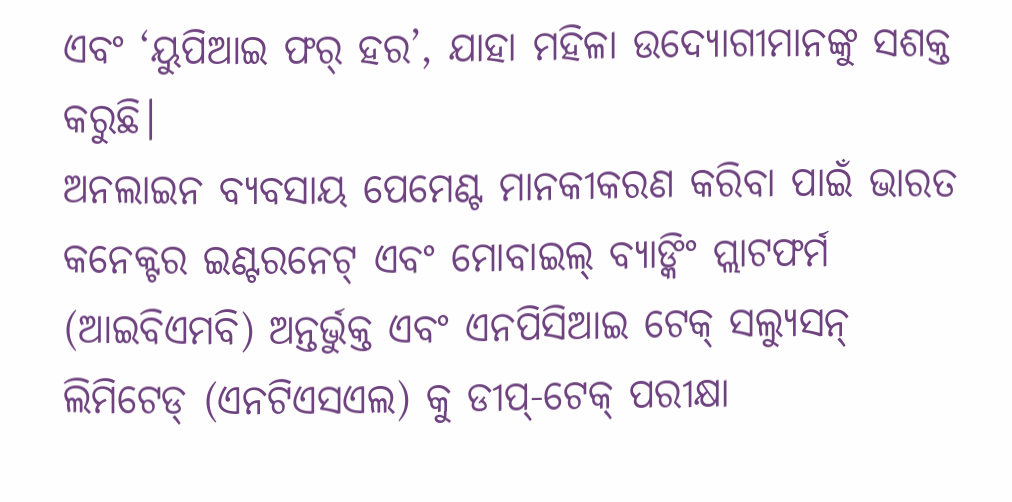ଏବଂ ‘ୟୁପିଆଇ ଫର୍ ହର’, ଯାହା ମହିଳା ଉଦ୍ୟୋଗୀମାନଙ୍କୁ ସଶକ୍ତ କରୁଛି।
ଅନଲାଇନ ବ୍ୟବସାୟ ପେମେଣ୍ଟ ମାନକୀକରଣ କରିବା ପାଇଁ ଭାରତ କନେକ୍ଟର ଇଣ୍ଟରନେଟ୍ ଏବଂ ମୋବାଇଲ୍ ବ୍ୟାଙ୍କିଂ ପ୍ଲାଟଫର୍ମ (ଆଇବିଏମବି) ଅନ୍ତର୍ଭୁକ୍ତ ଏବଂ ଏନପିସିଆଇ ଟେକ୍ ସଲ୍ୟୁସନ୍ ଲିମିଟେଡ୍ (ଏନଟିଏସଏଲ) କୁ ଡୀପ୍-ଟେକ୍ ପରୀକ୍ଷା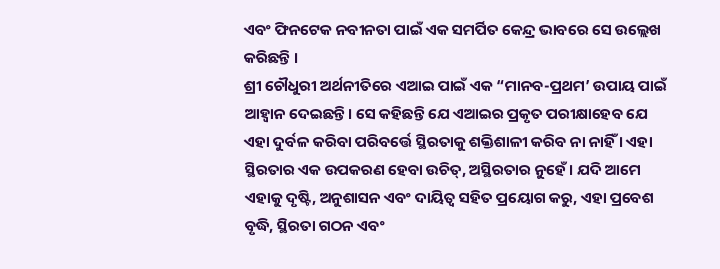ଏବଂ ଫିନଟେକ ନବୀନତା ପାଇଁ ଏକ ସମର୍ପିତ କେନ୍ଦ୍ର ଭାବରେ ସେ ଉଲ୍ଲେଖ କରିଛନ୍ତି ।
ଶ୍ରୀ ଚୌଧୁରୀ ଅର୍ଥନୀତିରେ ଏଆଇ ପାଇଁ ଏକ “ମାନବ-ପ୍ରଥମ’ ଉପାୟ ପାଇଁ ଆହ୍ୱାନ ଦେଇଛନ୍ତି। ସେ କହିଛନ୍ତି ଯେ ଏଆଇର ପ୍ରକୃତ ପରୀକ୍ଷାହେବ ଯେ ଏହା ଦୁର୍ବଳ କରିବା ପରିବର୍ତ୍ତେ ସ୍ଥିରତାକୁ ଶକ୍ତିଶାଳୀ କରିବ ନା ନାହିଁ । ଏହା ସ୍ଥିରତାର ଏକ ଉପକରଣ ହେବା ଉଚିତ୍, ଅସ୍ଥିରତାର ନୁହେଁ। ଯଦି ଆମେ ଏହାକୁ ଦୃଷ୍ଟି, ଅନୁଶାସନ ଏବଂ ଦାୟିତ୍ୱ ସହିତ ପ୍ରୟୋଗ କରୁ, ଏହା ପ୍ରବେଶ ବୃଦ୍ଧି, ସ୍ଥିରତା ଗଠନ ଏବଂ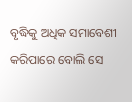ବୃଦ୍ଧିକୁ ଅଧିକ ସମାବେଶୀ କରିପାରେ ବୋଲି ସେ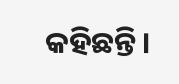କହିଛନ୍ତି।